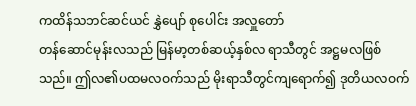ကထိန်သဘင်ဆင်ယင် နွှဲပျော် စုပေါင်း အလှူတော်
တန်ဆောင်မုန်းလသည် မြန်မာ့တစ်ဆယ့်နှစ်လ ရာသီတွင် အဋ္ဌမလဖြစ်သည်။ ဤလ၏ပထမလဝက်သည် မိုးရာသီတွင်ကျရောက်၍ ဒုတိယလဝက်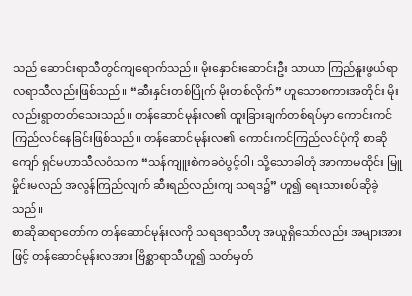သည် ဆောင်းရာသီတွင်ကျရောက်သည်။ မိုးနှောင်းဆောင်းဦး သာယာ ကြည်နူးဖွယ်ရာ လရာသီလည်းဖြစ်သည်။ “ဆီးနှင်းတစ်ပြိုက် မိုးတစ်လိုက်” ဟူသောစကားအတိုင်း မိုးလည်းရွာတတ်သေးသည်။ တန်ဆောင်မုန်းလ၏ ထူးခြားချက်တစ်ရပ်မှာ ကောင်းကင်ကြည်လင်နေခြင်းဖြစ်သည်။ တန်ဆောင်မုန်းလ၏ ကောင်းကင်ကြည်လင်ပုံကို စာဆိုကျော် ရှင်မဟာသီလဝံသက “သန်ကျူးစဲကခဝဲပွင့်ဝါ၊ သို့သောခါတုံ အာကာမထိုင်း မြူမှိုင်းမလည် အလွန်ကြည်လျက် ဆီးရည်လည်းကျ သရဒ၌” ဟူ၍ ရေးသားစပ်ဆိုခဲ့သည်။
စာဆိုဆရာတော်က တန်ဆောင်မုန်းလကို သရဒရာသီဟု အယူရှိသော်လည်း အများအားဖြင့် တန်ဆောင်မုန်းလအား ဗြိစ္ဆာရာသီဟူ၍ သတ်မှတ်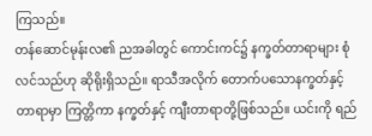ကြသည်။
တန်ဆောင်မုန်းလ၏ ညအခါတွင် ကောင်းကင်၌ နက္ခတ်တာရာများ စုံလင်သည်ဟု ဆိုရိုးရှိသည်။ ရာသီအလိုက် တောက်ပသောနက္ခတ်နှင့် တာရာမှာ ကြတ္တိကာ နက္ခတ်နှင့် ကျီးတာရာတို့ဖြစ်သည်။ ယင်းကို ရည်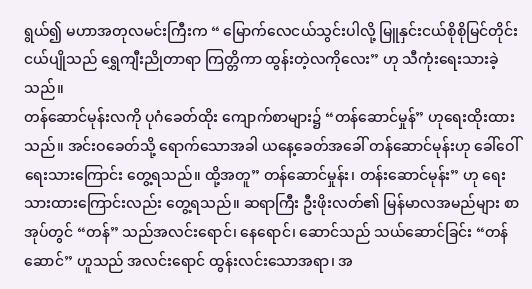ရွယ်၍ မဟာအတုလမင်းကြီးက “ မြောက်လေငယ်သွင်းပါလို့ မြူနှင်းငယ်စိုစိုမြင်တိုင်း ငယ်ပျိုသည် ရွှေကျီးညိုတာရာ ကြတ္တိကာ ထွန်းတဲ့လကိုလေး” ဟု သီကုံးရေးသားခဲ့သည်။
တန်ဆောင်မုန်းလကို ပုဂံခေတ်ထိုး ကျောက်စာများ၌ “တန်ဆောင်မှုန်” ဟုရေးထိုးထားသည်။ အင်းဝခေတ်သို့ ရောက်သောအခါ ယနေ့ခေတ်အခေါ် တန်ဆောင်မုန်းဟု ခေါ်ဝေါ်ရေးသားကြောင်း တွေ့ရသည်။ ထို့အတူ” တန်ဆောင်မှုန်း၊ တန်းဆောင်မုန်း” ဟု ရေးသားထားကြောင်းလည်း တွေ့ရသည်။ ဆရာကြီး ဦးဖိုးလတ်၏ မြန်မာလအမည်များ စာအုပ်တွင် “တန်” သည်အလင်းရောင်၊ နေရောင်၊ ဆောင်သည် သယ်ဆောင်ခြင်း “တန်ဆောင်” ဟူသည် အလင်းရောင် ထွန်းလင်းသောအရာ၊ အ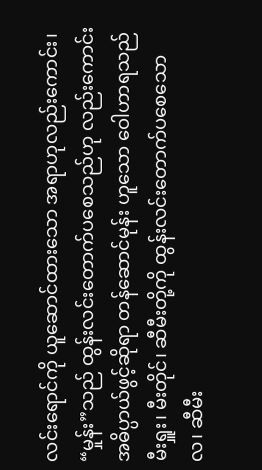လင်းရောင်ကို ယူဆောင်ထားသော အရာဟုလည်းကောင်း၊ “မှုန်း”သည် ထွန်းလင်းတောက်ပစေသည်ဟု လည်းကောင်း အဓိပ္ပာယ်ဖွင့်ဆိုရာ တန်ဆောင်မုန်း ဟူသော ဝေါဟာရသည် မီးရှူး၊ မီးတိုင်၊ ဆီမီးတို့ကို ထွန်းလင်းတောက်ပစေသောလ၊ ဆီမီး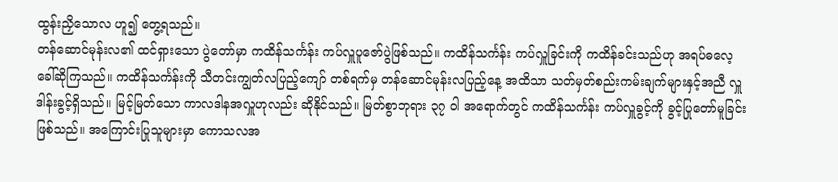ထွန်းညှိသောလ ဟူ၍ တွေ့ရသည်။
တန်ဆောင်မုန်းလ၏ ထင်ရှားသော ပွဲတော်မှာ ကထိန်သင်္ကန်း ကပ်လှူပူဇော်ပွဲဖြစ်သည်။ ကထိန်သင်္ကန်း ကပ်လှူခြင်းကို ကထိန်ခင်းသည်ဟု အရပ်ဓလေ့ခေါ်ဆိုကြသည်။ ကထိန်သင်္ကန်းကို သီတင်းကျွတ်လပြည့်ကျော် တစ်ရက်မှ တန်ဆောင်မုန်းလပြည့်နေ့ အထိသာ သတ်မှတ်စည်းကမ်းချက်များနှင့်အညီ လှူဒါန်းခွင့်ရှိသည်။ မြင့်မြတ်သော ကာလဒါနအလှူဟုလည်း ဆိုနိုင်သည်။ မြတ်စွာဘုရား ၃၇ ဝါ အရောက်တွင် ကထိန်သင်္ကန်း ကပ်လှူခွင့်ကို ခွင့်ပြုတော်မူခြင်းဖြစ်သည်။ အကြောင်းပြုသူများမှာ ကောသလအ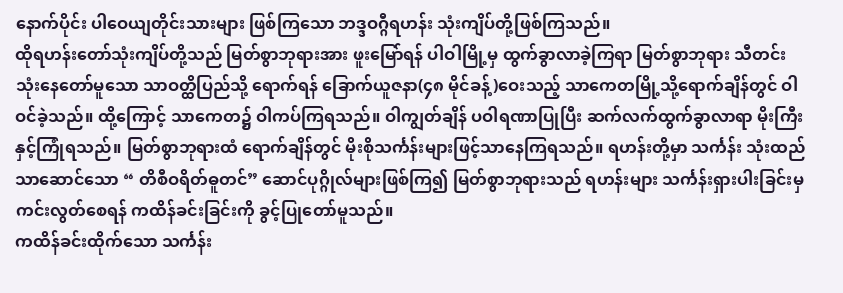နောက်ပိုင်း ပါဝေယျတိုင်းသားများ ဖြစ်ကြသော ဘဒ္ဒဝဂ္ဂီရဟန်း သုံးကျိပ်တို့ဖြစ်ကြသည်။
ထိုရဟန်းတော်သုံးကျိပ်တို့သည် မြတ်စွာဘုရားအား ဖူးမြော်ရန် ပါဝါမြို့မှ ထွက်ခွာလာခဲ့ကြရာ မြတ်စွာဘုရား သီတင်းသုံးနေတော်မူသော သာဝတ္ထိပြည်သို့ ရောက်ရန် ခြောက်ယူဇနာ(၄၈ မိုင်ခန့်)ဝေးသည့် သာကေတမြို့သို့ရောက်ချိန်တွင် ဝါဝင်ခဲ့သည်။ ထို့ကြောင့် သာကေတ၌ ဝါကပ်ကြရသည်။ ဝါကျွတ်ချိန် ပဝါရဏာပြုပြီး ဆက်လက်ထွက်ခွာလာရာ မိုးကြီးနှင့်ကြုံရသည်။ မြတ်စွာဘုရားထံ ရောက်ချိန်တွင် မိုးစိုသင်္ကန်းများဖြင့်သာနေကြရသည်။ ရဟန်းတို့မှာ သင်္ကန်း သုံးထည်သာဆောင်သော “ တိစီဝရိတ်ဓူတင်” ဆောင်ပုဂ္ဂိုလ်များဖြစ်ကြ၍ မြတ်စွာဘုရားသည် ရဟန်းများ သင်္ကန်းရှားပါးခြင်းမှ ကင်းလွတ်စေရန် ကထိန်ခင်းခြင်းကို ခွင့်ပြုတော်မူသည်။
ကထိန်ခင်းထိုက်သော သင်္ကန်း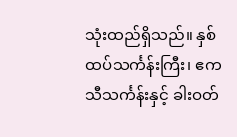သုံးထည်ရှိသည်။ နှစ်ထပ်သင်္ကန်းကြီး၊ ဧကသီသင်္ကန်းနှင့် ခါးဝတ်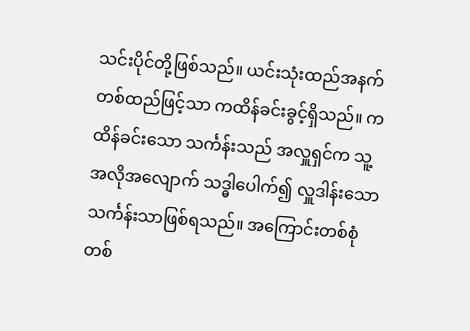သင်းပိုင်တို့ဖြစ်သည်။ ယင်းသုံးထည်အနက် တစ်ထည်ဖြင့်သာ ကထိန်ခင်းခွင့်ရှိသည်။ ကထိန်ခင်းသော သင်္ကန်းသည် အလှူရှင်က သူ့အလိုအလျောက် သဒ္ဓါပေါက်၍ လှူဒါန်းသော သင်္ကန်းသာဖြစ်ရသည်။ အကြောင်းတစ်စုံတစ်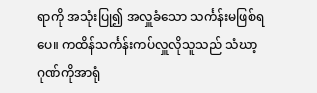ရာကို အသုံးပြု၍ အလှူခံသော သင်္ကန်းမဖြစ်ရပေ။ ကထိန်သင်္ကန်းကပ်လှူလိုသူသည် သံဃာ့ဂုဏ်ကိုအာရုံ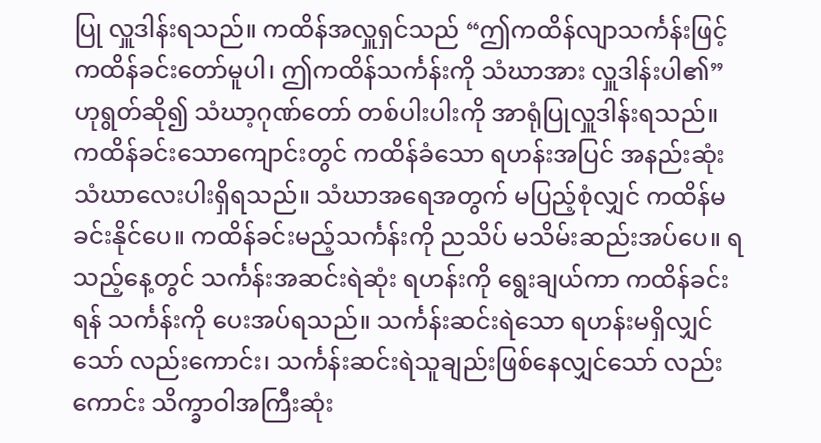ပြု လှူဒါန်းရသည်။ ကထိန်အလှူရှင်သည် “ဤကထိန်လျာသင်္ကန်းဖြင့် ကထိန်ခင်းတော်မူပါ၊ ဤကထိန်သင်္ကန်းကို သံဃာအား လှူဒါန်းပါ၏” ဟုရွတ်ဆို၍ သံဃာ့ဂုဏ်တော် တစ်ပါးပါးကို အာရုံပြုလှူဒါန်းရသည်။
ကထိန်ခင်းသောကျောင်းတွင် ကထိန်ခံသော ရဟန်းအပြင် အနည်းဆုံး သံဃာလေးပါးရှိရသည်။ သံဃာအရေအတွက် မပြည့်စုံလျှင် ကထိန်မခင်းနိုင်ပေ။ ကထိန်ခင်းမည့်သင်္ကန်းကို ညသိပ် မသိမ်းဆည်းအပ်ပေ။ ရသည့်နေ့တွင် သင်္ကန်းအဆင်းရဲဆုံး ရဟန်းကို ရွေးချယ်ကာ ကထိန်ခင်းရန် သင်္ကန်းကို ပေးအပ်ရသည်။ သင်္ကန်းဆင်းရဲသော ရဟန်းမရှိလျှင်သော် လည်းကောင်း၊ သင်္ကန်းဆင်းရဲသူချည်းဖြစ်နေလျှင်သော် လည်းကောင်း သိက္ခာဝါအကြီးဆုံး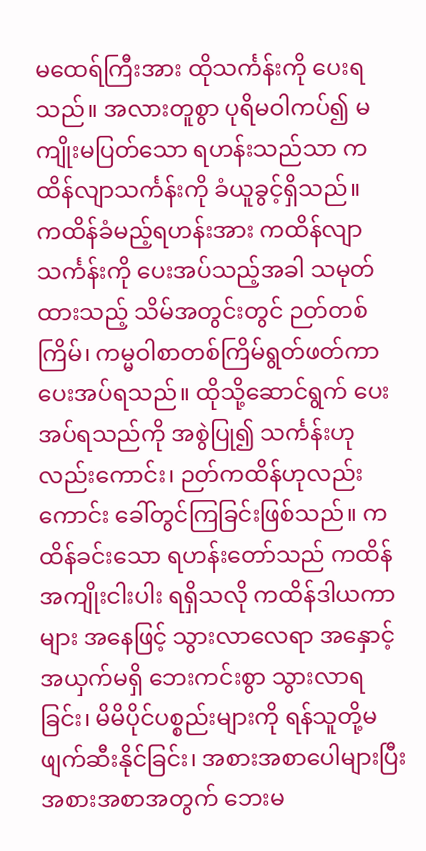မထေရ်ကြီးအား ထိုသင်္ကန်းကို ပေးရသည်။ အလားတူစွာ ပုရိမဝါကပ်၍ မကျိုးမပြတ်သော ရဟန်းသည်သာ ကထိန်လျာသင်္ကန်းကို ခံယူခွင့်ရှိသည်။
ကထိန်ခံမည့်ရဟန်းအား ကထိန်လျာသင်္ကန်းကို ပေးအပ်သည့်အခါ သမုတ်ထားသည့် သိမ်အတွင်းတွင် ဉတ်တစ်ကြိမ်၊ ကမ္မဝါစာတစ်ကြိမ်ရွတ်ဖတ်ကာ ပေးအပ်ရသည်။ ထိုသို့ဆောင်ရွက် ပေးအပ်ရသည်ကို အစွဲပြု၍ သင်္ကန်းဟု လည်းကောင်း၊ ဉတ်ကထိန်ဟုလည်းကောင်း ခေါ်တွင်ကြခြင်းဖြစ်သည်။ ကထိန်ခင်းသော ရဟန်းတော်သည် ကထိန်အကျိုးငါးပါး ရရှိသလို ကထိန်ဒါယကာများ အနေဖြင့် သွားလာလေရာ အနှောင့်အယှက်မရှိ ဘေးကင်းစွာ သွားလာရခြင်း၊ မိမိပိုင်ပစ္စည်းများကို ရန်သူတို့မဖျက်ဆီးနိုင်ခြင်း၊ အစားအစာပေါများပြီး အစားအစာအတွက် ဘေးမ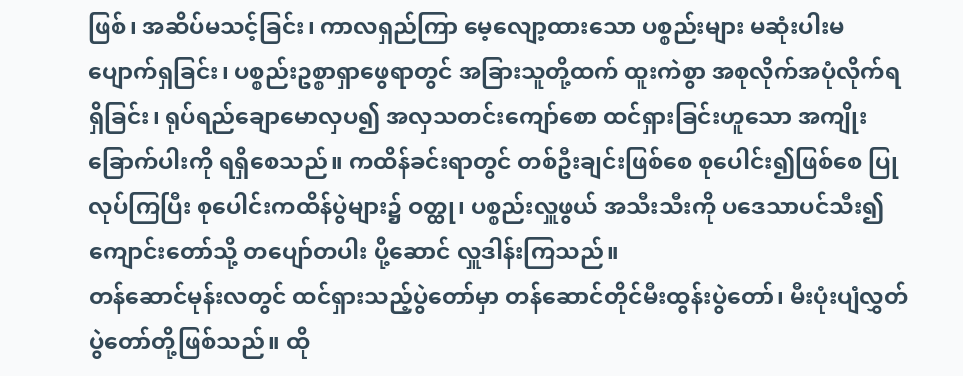ဖြစ်၊ အဆိပ်မသင့်ခြင်း၊ ကာလရှည်ကြာ မေ့လျော့ထားသော ပစ္စည်းများ မဆုံးပါးမပျောက်ရှခြင်း၊ ပစ္စည်းဥစ္စာရှာဖွေရာတွင် အခြားသူတို့ထက် ထူးကဲစွာ အစုလိုက်အပုံလိုက်ရရှိခြင်း၊ ရုပ်ရည်ချောမောလှပ၍ အလှသတင်းကျော်စော ထင်ရှားခြင်းဟူသော အကျိုးခြောက်ပါးကို ရရှိစေသည်။ ကထိန်ခင်းရာတွင် တစ်ဦးချင်းဖြစ်စေ စုပေါင်း၍ဖြစ်စေ ပြုလုပ်ကြပြီး စုပေါင်းကထိန်ပွဲများ၌ ဝတ္ထု၊ ပစ္စည်းလှူဖွယ် အသီးသီးကို ပဒေသာပင်သီး၍ ကျောင်းတော်သို့ တပျော်တပါး ပို့ဆောင် လှူဒါန်းကြသည်။
တန်ဆောင်မုန်းလတွင် ထင်ရှားသည့်ပွဲတော်မှာ တန်ဆောင်တိုင်မီးထွန်းပွဲတော်၊ မီးပုံးပျံလွှတ်ပွဲတော်တို့ဖြစ်သည်။ ထို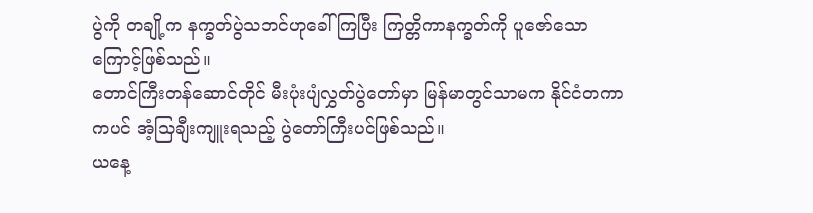ပွဲကို တချို့က နက္ခတ်ပွဲသဘင်ဟုခေါ်ကြပြီး ကြတ္တိကာနက္ခတ်ကို ပူဇော်သောကြောင့်ဖြစ်သည်။
တောင်ကြီးတန်ဆောင်တိုင် မီးပုံးပျံလွှတ်ပွဲတော်မှာ မြန်မာတွင်သာမက နိုင်ငံတကာကပင် အံ့သြချီးကျူးရသည့် ပွဲတော်ကြီးပင်ဖြစ်သည်။
ယနေ့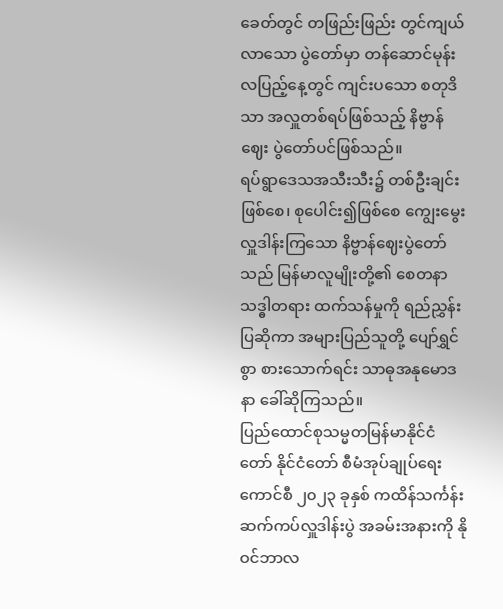ခေတ်တွင် တဖြည်းဖြည်း တွင်ကျယ်လာသော ပွဲတော်မှာ တန်ဆောင်မုန်းလပြည့်နေ့တွင် ကျင်းပသော စတုဒိသာ အလှူတစ်ရပ်ဖြစ်သည့် နိဗ္ဗာန်ဈေး ပွဲတော်ပင်ဖြစ်သည်။
ရပ်ရွာဒေသအသီးသီး၌ တစ်ဦးချင်းဖြစ်စေ၊ စုပေါင်း၍ဖြစ်စေ ကျွေးမွေးလှူဒါန်းကြသော နိဗ္ဗာန်ဈေးပွဲတော်သည် မြန်မာလူမျိုးတို့၏ စေတနာသဒ္ဓါတရား ထက်သန်မှုကို ရည်ညွှန်းပြဆိုကာ အများပြည်သူတို့ ပျော်ရွှင်စွာ စားသောက်ရင်း သာဓုအနုမောဒနာ ခေါ်ဆိုကြသည်။
ပြည်ထောင်စုသမ္မတမြန်မာနိုင်ငံတော် နိုင်ငံတော် စီမံအုပ်ချုပ်ရေးကောင်စီ ၂၀၂၃ ခုနှစ် ကထိန်သင်္ကန်း ဆက်ကပ်လှူဒါန်းပွဲ အခမ်းအနားကို နိုဝင်ဘာလ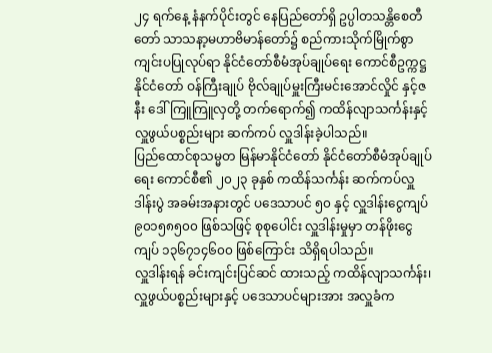၂၄ ရက်နေ့ နံနက်ပိုင်းတွင် နေပြည်တော်ရှိ ဥပ္ပါတသန္တိစေတီတော် သာသနာ့မဟာဗိမာန်တော်၌ စည်ကားသိုက်မြိုက်စွာ ကျင်းပပြုလုပ်ရာ နိုင်ငံတော်စီမံအုပ်ချုပ်ရေး ကောင်စီဥက္ကဋ္ဌ နိုင်ငံတော် ဝန်ကြီးချုပ် ဗိုလ်ချုပ်မှူးကြီးမင်းအောင်လှိုင် နှင့်ဇနီး ဒေါ်ကြူကြူလှတို့ တက်ရောက်၍ ကထိန်လျာသင်္ကန်းနှင့် လှူဖွယ်ပစ္စည်းများ ဆက်ကပ် လှူဒါန်းခဲ့ပါသည်။
ပြည်ထောင်စုသမ္မတ မြန်မာနိုင်ငံတော် နိုင်ငံတော်စီမံအုပ်ချုပ်ရေး ကောင်စီ၏ ၂၀၂၃ ခုနှစ် ကထိန်သင်္ကန်း ဆက်ကပ်လှူဒါန်းပွဲ အခမ်းအနားတွင် ပဒေသာပင် ၅၀ နှင့် လှူဒါန်းငွေကျပ် ၉၀၁၅၈၅၀၀ ဖြစ်သဖြင့် စုစုပေါင်း လှူဒါန်းမှုမှာ တန်ဖိုးငွေကျပ် ၁၃၆၇၁၄၆၀၀ ဖြစ်ကြောင်း သိရှိရပါသည်။
လှူဒါန်းရန် ခင်းကျင်းပြင်ဆင် ထားသည့် ကထိန်လျာသင်္ကန်း၊ လှူဖွယ်ပစ္စည်းများနှင့် ပဒေသာပင်များအား အလှူခံက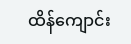ထိန်ကျောင်း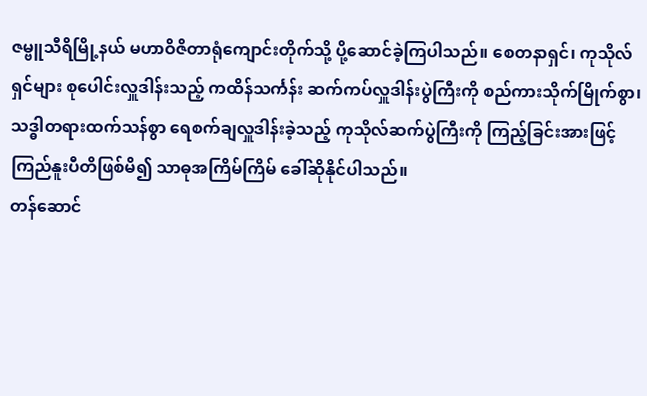ဇမ္ဗူသီရိမြို့နယ် မဟာဝိဇိတာရုံကျောင်းတိုက်သို့ ပို့ဆောင်ခဲ့ကြပါသည်။ စေတနာရှင်၊ ကုသိုလ်ရှင်များ စုပေါင်းလှူဒါန်းသည့် ကထိန်သင်္ကန်း ဆက်ကပ်လှူဒါန်းပွဲကြီးကို စည်ကားသိုက်မြိုက်စွာ၊
သဒ္ဓါတရားထက်သန်စွာ ရေစက်ချလှူဒါန်းခဲ့သည့် ကုသိုလ်ဆက်ပွဲကြီးကို ကြည့်ခြင်းအားဖြင့် ကြည်နူးပီတိဖြစ်မိ၍ သာဓုအကြိမ်ကြိမ် ခေါ်ဆိုနိုင်ပါသည်။
တန်ဆောင်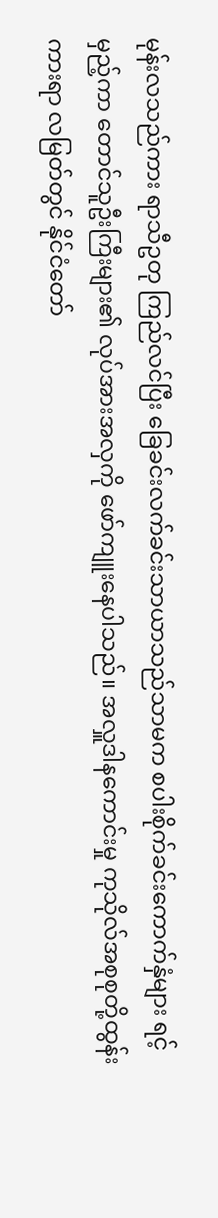မုန်းလသည်ကား ရာသီဥတု ကြည်လင်ပြီး ခြေခင်းလက်ခင်းသာယာသည်သာမက စပါးစိုက်ခင်းကောက်နှံများ ရင့်မှည့်ကာ တောင်သူဦးကြီးများ၏ လုပ်အားအလှကို ဖော်ကျူးနေပါသည်။ အလှူဒါနကောင်းမှု ကုသိုလ်အစုစုတို့ထွန်းကားရာ လမြတ်တွင် နိုင်ငံတော်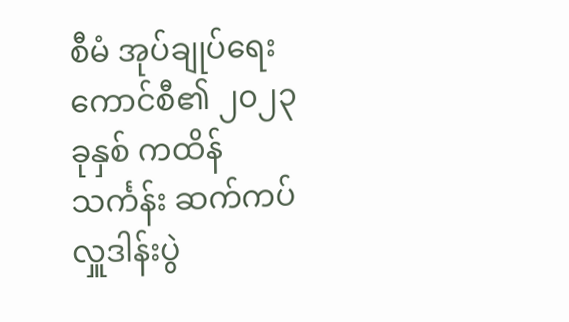စီမံ အုပ်ချုပ်ရေးကောင်စီ၏ ၂၀၂၃ ခုနှစ် ကထိန်သင်္ကန်း ဆက်ကပ်လှူဒါန်းပွဲ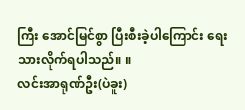ကြီး အောင်မြင်စွာ ပြီးစီးခဲ့ပါကြောင်း ရေးသားလိုက်ရပါသည်။ ။
လင်းအာရုဏ်ဦး(ပဲခူး)